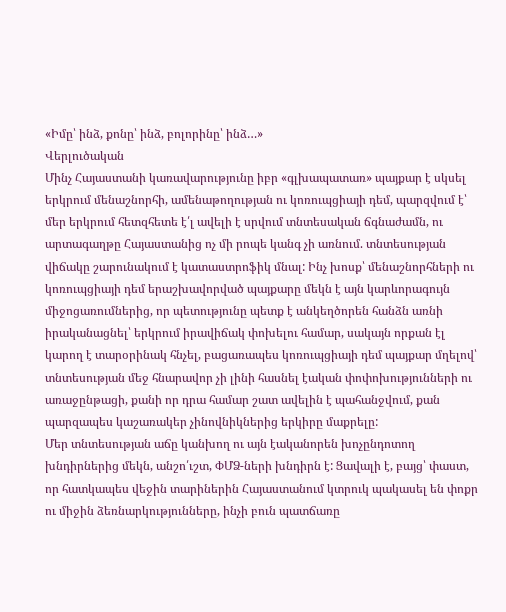«Իմը՝ ինձ, քոնը՝ ինձ, բոլորինը՝ ինձ…»
Վերլուծական
Մինչ Հայաստանի կառավարությունը իբր «գլխապատառ» պայքար է սկսել երկրում մենաշնորհի, ամենաթողության ու կոռուպցիայի դեմ, պարզվում է՝ մեր երկրում հետզհետե է՛լ ավելի է սրվում տնտեսական ճգնաժամն, ու արտագաղթը Հայաստանից ոչ մի րոպե կանգ չի առնում. տնտեսության վիճակը շարունակում է կատաստրոֆիկ մնալ: Ինչ խոսք՝ մենաշնորհների ու կոռուպցիայի դեմ երաշխավորված պայքարը մեկն է այն կարևորագույն միջոցառումներից, որ պետությունը պետք է անկեղծորեն հանձն առնի իրականացնել՝ երկրում իրավիճակ փոխելու համար, սակայն որքան էլ կարող է տարօրինակ հնչել, բացառապես կոռուպցիայի դեմ պայքար մղելով՝ տնտեսության մեջ հնարավոր չի լինի հասնել էական փոփոխությունների ու առաջընթացի, քանի որ դրա համար շատ ավելին է պահանջվում, քան պարզապես կաշառակեր չինովնիկներից երկիրը մաքրելը:
Մեր տնտեսության աճը կանխող ու այն էականորեն խոչընդոտող խնդիրներից մեկն, անշո՛ւշտ, ՓՄՁ-ների խնդիրն է: Ցավալի է, բայց՝ փաստ, որ հատկապես վեջին տարիներին Հայաստանում կտրուկ պակասել են փոքր ու միջին ձեռնարկությունները, ինչի բուն պատճառը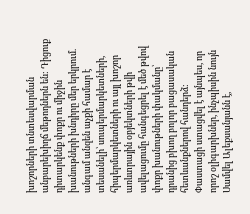խոշորների տնտեսվարման անբարեխիղճ մեթոդներն են: Դիցուք դիտարկենք փոքր ու միջին խանութների խնդիրը մեր երկրում. անգամ անզեն աչքի համար է տեսանելի՝ սուպերմարկետների, հիպերմարկետների ու այլ խոշոր առևտրային օբյեկտների թվի ավելացումը հանգեցրել է մեծ թվով փոքր խանութների փակմանը՝ դրանից բխող բոլոր բացասական հետևանքներով հանդերձ:
Փաստացի ստացվել է այնպես, որ որոշ օլիգարխներ, ինչպիսին նույն Սամվել Ալեքսանյանն է,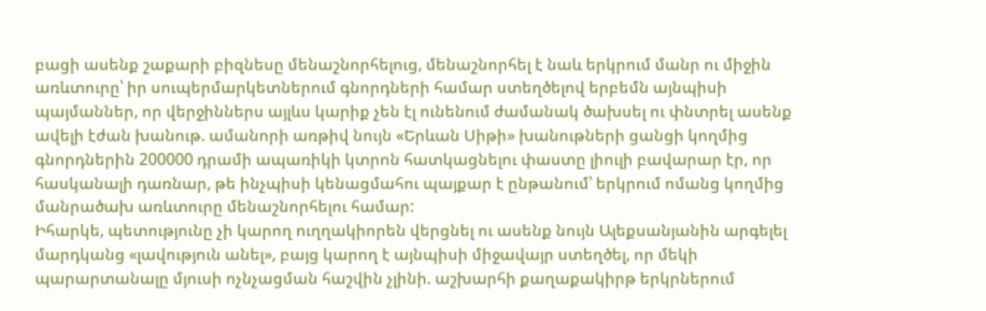բացի ասենք շաքարի բիզնեսը մենաշնորհելուց, մենաշնորհել է նաև երկրում մանր ու միջին առևտուրը՝ իր սուպերմարկետներում գնորդների համար ստեղծելով երբեմն այնպիսի պայմաններ, որ վերջիններս այլևս կարիք չեն էլ ունենում ժամանակ ծախսել ու փնտրել ասենք ավելի էժան խանութ. ամանորի առթիվ նույն «Երևան Սիթի» խանութների ցանցի կողմից գնորդներին 200000 դրամի ապառիկի կտրոն հատկացնելու փաստը լիուլի բավարար էր, որ հասկանալի դառնար, թե ինչպիսի կենացմահու պայքար է ընթանում՝ երկրում ոմանց կողմից մանրածախ առևտուրը մենաշնորհելու համար:
Իհարկե, պետությունը չի կարող ուղղակիորեն վերցնել ու ասենք նույն Ալեքսանյանին արգելել մարդկանց «լավություն անել», բայց կարող է այնպիսի միջավայր ստեղծել, որ մեկի պարարտանալը մյուսի ոչնչացման հաշվին չլինի. աշխարհի քաղաքակիրթ երկրներում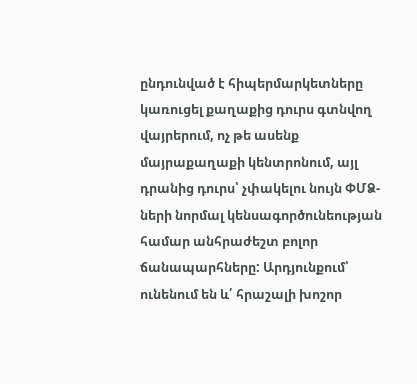ընդունված է հիպերմարկետները կառուցել քաղաքից դուրս գտնվող վայրերում, ոչ թե ասենք մայրաքաղաքի կենտրոնում, այլ դրանից դուրս՝ չփակելու նույն ՓՄՁ-ների նորմալ կենսագործունեության համար անհրաժեշտ բոլոր ճանապարհները: Արդյունքում՝ ունենում են և՛ հրաշալի խոշոր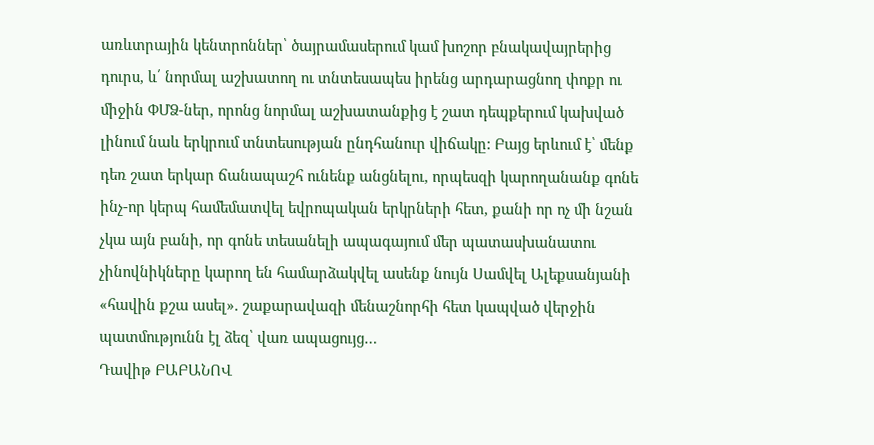առևտրային կենտրոններ՝ ծայրամասերում կամ խոշոր բնակավայրերից դուրս, և՛ նորմալ աշխատող ու տնտեսապես իրենց արդարացնող փոքր ու միջին ՓՄՁ-ներ, որոնց նորմալ աշխատանքից է շատ դեպքերում կախված լինում նաև երկրում տնտեսության ընդհանուր վիճակը: Բայց երևում է՝ մենք դեռ շատ երկար ճանապաշհ ունենք անցնելու, որպեսզի կարողանանք գոնե ինչ-որ կերպ համեմատվել եվրոպական երկրների հետ, քանի որ ոչ մի նշան չկա այն բանի, որ գոնե տեսանելի ապագայում մեր պատասխանատու չինովնիկները կարող են համարձակվել ասենք նույն Սամվել Ալեքսանյանի «հավին քշա ասել». շաքարավազի մենաշնորհի հետ կապված վերջին պատմությունն էլ ձեզ՝ վառ ապացույց…
Դավիթ ԲԱԲԱՆՈՎ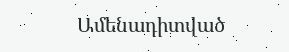Ամենադիտված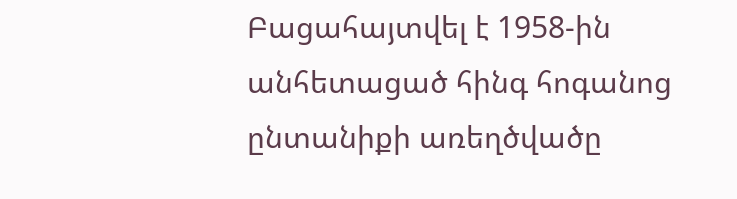Բացահայտվել է 1958-ին անհետացած հինգ հոգանոց ընտանիքի առեղծվածը